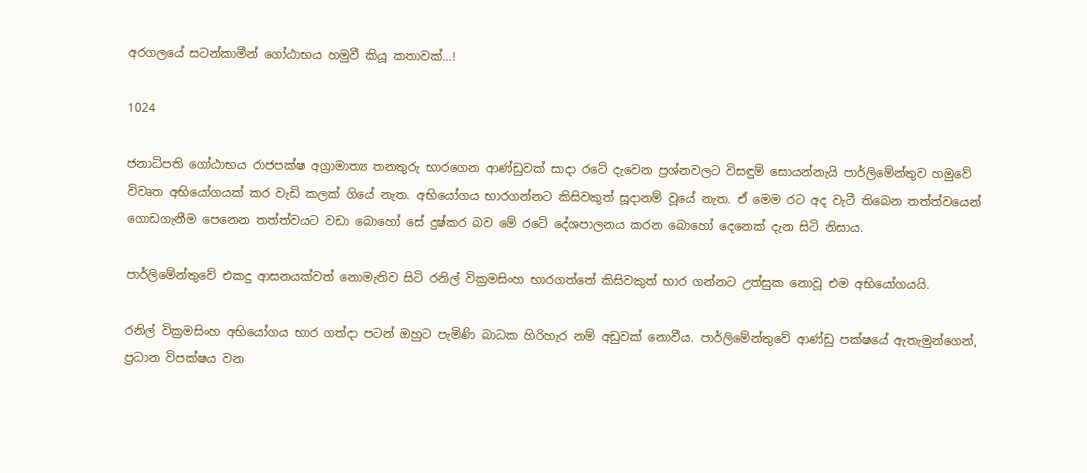අරගලයේ සටන්කාමීන් ගෝඨාභය හමුවී කියූ කතාවක්…!

1024

ජනාධිපති ගෝඨාභය රාජපක්ෂ අග්‍රාමාත්‍ය තනතුරු භාරගෙන ආණ්ඩුවක් සාදා රටේ දැවෙන ප්‍රශ්නවලට විසඳුම් සොයන්නැයි පාර්ලිමේන්තුව හමුවේ විවෘත අභියෝගයක් කර වැඩි කලක් ගියේ නැත. අභියෝගය භාරගන්නට කිසිවකුත් සූදානම් වූයේ නැත. ඒ මෙම රට අද වැටී තිබෙන තත්ත්වයෙන් ගොඩගැනීම පෙනෙන තත්ත්වයට වඩා බොහෝ සේ දුෂ්කර බව මේ රටේ දේශපාලනය කරන බොහෝ දෙනෙක් දැන සිටි නිසාය.

පාර්ලිමේන්තුවේ එකදු ආසනයක්වත් නොමැතිව සිටි රනිල් වික්‍රමසිංහ භාරගත්තේ කිසිවකුත් භාර ගන්නට උත්සුක නොවූ එම අභියෝගයයි.

රනිල් වික්‍රමසිංහ අභියෝගය භාර ගත්දා පටන් ඔහුට පැමිණි බාධක හිරිහැර නම් අඩුවක් නොවීය. පාර්ලිමේන්තුවේ ආණ්ඩු පක්ෂයේ ඇතැමුන්ගෙන්, ප්‍රධාන විපක්ෂය වන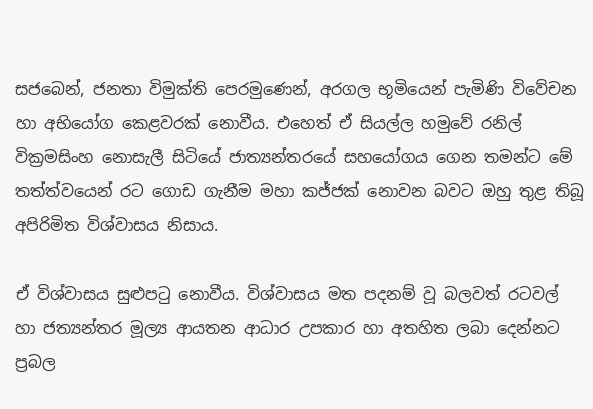සජබෙන්, ජනතා විමුක්ති පෙරමුණෙන්, අරගල භූමියෙන් පැමිණි විවේචන හා අභියෝග කෙළවරක් නොවීය. එහෙත් ඒ සියල්ල හමුවේ රනිල් වික්‍රමසිංහ නොසැලී සිටියේ ජාත්‍යන්තරයේ සහයෝගය ගෙන තමන්ට මේ තත්ත්වයෙන් රට ගොඩ ගැනීම මහා කජ්ජක් නොවන බවට ඔහු තුළ තිබූ අපිරිමිත විශ්වාසය නිසාය.

ඒ විශ්වාසය සුළුපටු නොවීය. විශ්වාසය මත පදනම් වූ බලවත් රටවල් හා ජත්‍යන්තර මූල්‍ය ආයතන ආධාර උපකාර හා අතහිත ලබා දෙන්නට ප්‍රබල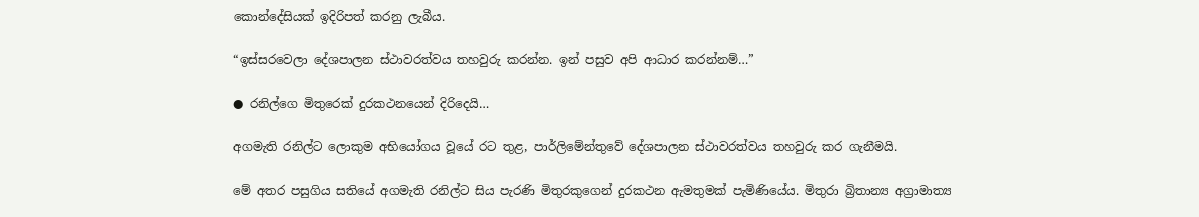කොන්දේසියක් ඉදිරිපත් කරනු ලැබීය.

“ඉස්සරවෙලා දේශපාලන ස්ථාවරත්වය තහවුරු කරන්න. ඉන් පසුව අපි ආධාර කරන්නම්…”

● රනිල්ගෙ මිතුරෙක් දුරකථනයෙන් දිරිදෙයි…

අගමැති රනිල්ට ලොකුම අභියෝගය වූයේ රට තුළ, පාර්ලිමේන්තුවේ දේශපාලන ස්ථාවරත්වය තහවුරු කර ගැනීමයි.

මේ අතර පසුගිය සතියේ අගමැති රනිල්ට සිය පැරණි මිතුරකුගෙන් දුරකථන ඇමතුමක් පැමිණියේය. මිතුරා බ්‍රිතාන්‍ය අග්‍රාමාත්‍ය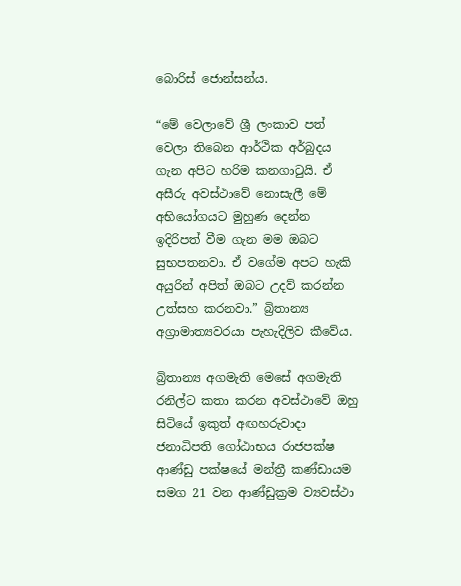බොරිස් ජොන්සන්ය.

“මේ වෙලාවේ ශ්‍රී ලංකාව පත් වෙලා තිබෙන ආර්ථික අර්බුදය ගැන අපිට හරිම කනගාටුයි. ඒ අසීරු අවස්ථාවේ නොසැලී මේ අභියෝගයට මුහුණ දෙන්න ඉදිරිපත් වීම ගැන මම ඔබට සුභපතනවා. ඒ වගේම අපට හැකි අයුරින් අපිත් ඔබට උදව් කරන්න උත්සහ කරනවා.” බ්‍රිතාන්‍ය අග්‍රාමාත්‍යවරයා පැහැදිලිව කීවේය.

බ්‍රිතාන්‍ය අගමැති මෙසේ අගමැති රනිල්ට කතා කරන අවස්ථාවේ ඔහු සිටියේ ඉකුත් අඟහරුවාදා ජනාධිපති ගෝඨාභය රාජපක්ෂ ආණ්ඩු පක්ෂයේ මන්ත්‍රී කණ්ඩායම සමග 21 වන ආණ්ඩුක්‍රම ව්‍යවස්ථා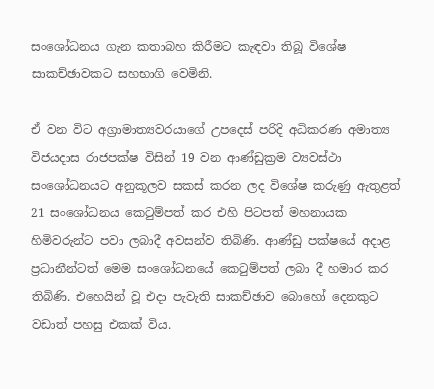සංශෝධනය ගැන කතාබහ කිරීමට කැඳවා තිබූ විශේෂ සාකච්ඡාවකට සහභාගි වෙමිනි.

ඒ වන විට අග්‍රාමාත්‍යවරයාගේ උපදෙස් පරිදි අධිකරණ අමාත්‍ය විජයදාස රාජපක්ෂ විසින් 19 වන ආණ්ඩුක්‍රම ව්‍යවස්ථා සංශෝධනයට අනුකූලව සකස් කරන ලද විශේෂ කරුණු ඇතුළත් 21 සංශෝධනය කෙටුම්පත් කර එහි පිටපත් මහනායක හිමිවරුන්ට පවා ලබාදී අවසන්ව තිබිණි. ආණ්ඩු පක්ෂයේ අදාළ ප්‍රධානීන්ටත් මෙම සංශෝධනයේ කෙටුම්පත් ලබා දී හමාර කර තිබිණි. එහෙයින් වූ එදා පැවැති සාකච්ඡාව බොහෝ දෙනකුට වඩාත් පහසු එකක් විය.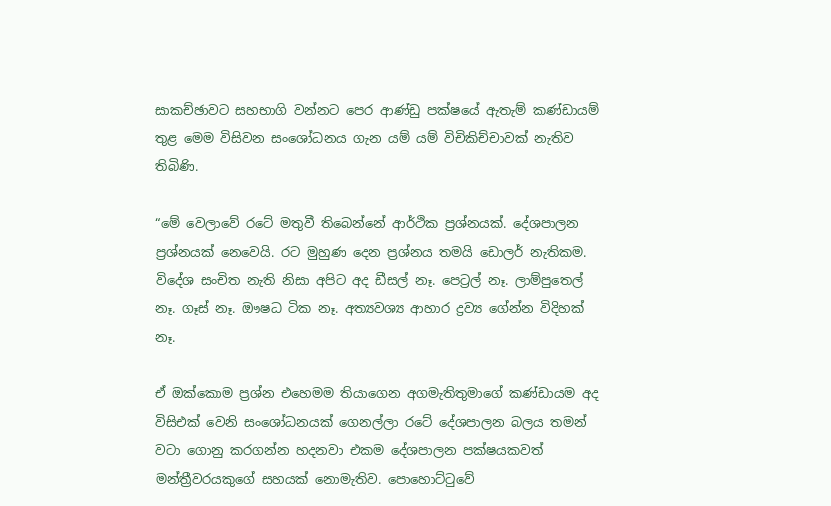සාකච්ඡාවට සහභාගි වන්නට පෙර ආණ්ඩු පක්ෂයේ ඇතැම් කණ්ඩායම් තුළ මෙම විසිවන සංශෝධනය ගැන යම් යම් විචිකිච්චාවක් නැතිව තිබිණි.

“මේ වෙලාවේ රටේ මතුවී තිබෙන්නේ ආර්ථික ප්‍රශ්නයක්. දේශපාලන ප්‍රශ්නයක් නෙවෙයි. රට මුහුණ දෙන ප්‍රශ්නය තමයි ඩොලර් නැතිකම. විදේශ සංචිත නැති නිසා අපිට අද ඩීසල් නෑ. පෙට්‍රල් නෑ. ලාම්පුතෙල් නෑ. ගෑස් නෑ. ඖෂධ ටික නෑ. අත්‍යවශ්‍ය ආහාර ද්‍රව්‍ය ගේන්න විදිහක් නෑ.

ඒ ඔක්කොම ප්‍රශ්න එහෙමම තියාගෙන අගමැතිතුමාගේ කණ්ඩායම අද විසිඑක් වෙනි සංශෝධනයක් ගෙනල්ලා රටේ දේශපාලන බලය තමන් වටා ගොනු කරගන්න හදනවා එකම දේශපාලන පක්ෂයකවත් මන්ත්‍රීවරයකුගේ සහයක් නොමැතිව. පොහොට්ටුවේ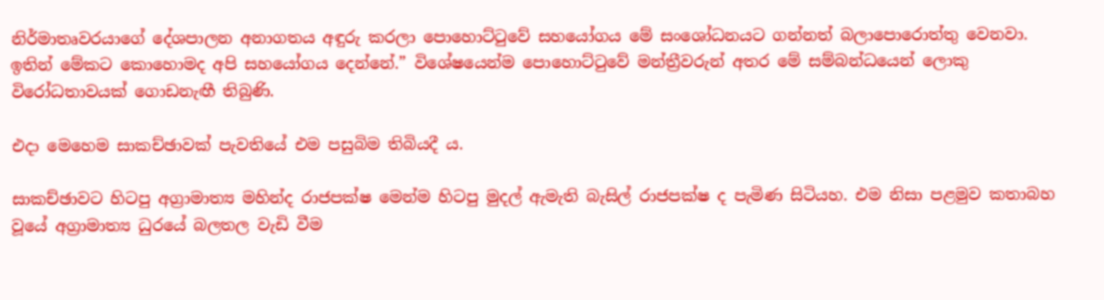නිර්මාතෘවරයාගේ දේශපාලන අනාගතය අඳුරු කරලා පොහොට්ටුවේ සහයෝගය මේ සංශෝධනයට ගන්නත් බලාපොරොත්තු වෙනවා. ඉතින් මේකට කොහොමද අපි සහයෝගය දෙන්නේ.” විශේෂයෙන්ම පොහොට්ටුවේ මන්ත්‍රීවරුන් අතර මේ සම්බන්ධයෙන් ලොකු විරෝධතාවයක් ගොඩනැඟී තිබුණි.

එදා මෙහෙම සාකච්ඡාවක් පැවතියේ එම පසුබිම තිබියදී ය.

සාකච්ඡාවට හිටපු අග්‍රාමාත්‍ය මහින්ද රාජපක්ෂ මෙන්ම හිටපු මුදල් ඇමැති බැසිල් රාජපක්ෂ ද පැමිණ සිටියහ. එම නිසා පළමුව කතාබහ වූයේ අග්‍රාමාත්‍ය ධුරයේ බලතල වැඩි වීම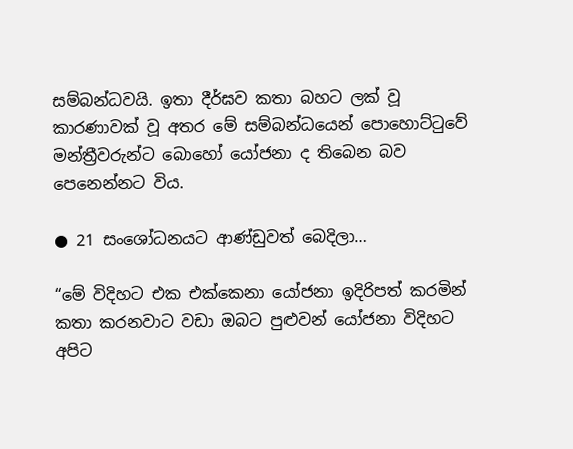සම්බන්ධවයි. ඉතා දීර්ඝව කතා බහට ලක් වූ කාරණාවක් වූ අතර මේ සම්බන්ධයෙන් පොහොට්ටුවේ මන්ත්‍රීවරුන්ට බොහෝ යෝජනා ද තිබෙන බව පෙනෙන්නට විය.

● 21 සංශෝධනයට ආණ්ඩුවත් බෙදිලා…

“මේ විදිහට එක එක්කෙනා යෝජනා ඉදිරිපත් කරමින් කතා කරනවාට වඩා ඔබට පුළුවන් යෝජනා විදිහට අපිට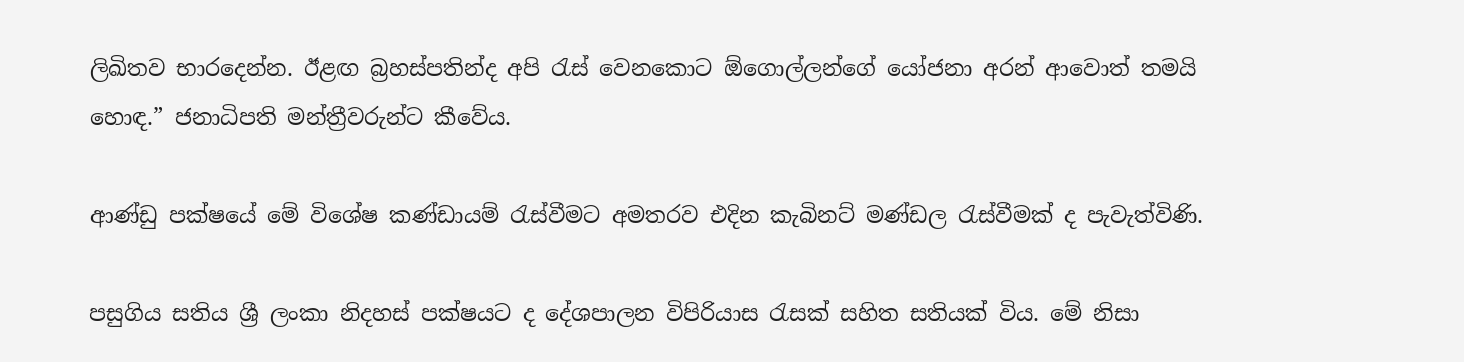ලිඛිතව භාරදෙන්න. ඊළඟ බ්‍රහස්පතින්ද අපි රැස් වෙනකොට ඕගොල්ලන්ගේ යෝජනා අරන් ආවොත් තමයි හොඳ.” ජනාධිපති මන්ත්‍රීවරුන්ට කීවේය.

ආණ්ඩු පක්ෂයේ මේ විශේෂ කණ්ඩායම් රැස්වීමට අමතරව එදින කැබිනට් මණ්ඩල රැස්වීමක් ද පැවැත්විණි.

පසුගිය සතිය ශ්‍රී ලංකා නිදහස් පක්ෂයට ද දේශපාලන විපිරියාස රැසක් සහිත සතියක් විය. මේ නිසා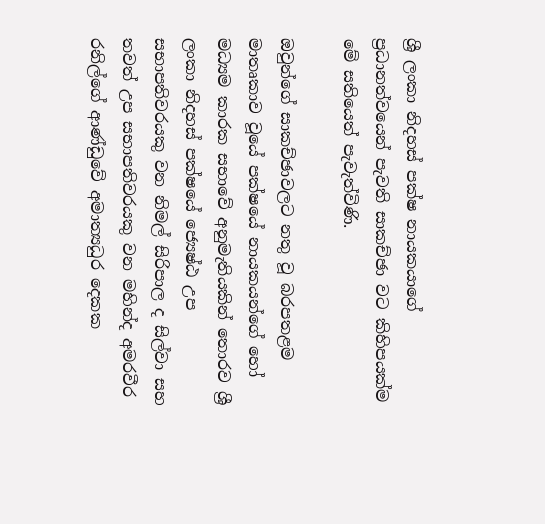ශ්‍රී ලංකා නිදහස් පක්ෂ නායකයාගේ ප්‍රධානත්වයෙන් පැවති සාකච්ඡා වට කිහිපයක්ම මේ සතියෙත් පැවැත්විණි.

ඔවුන්ගේ සාකච්ඡාවලට නතු වූ බරපතළම මාතෘකාව වූයේ පක්ෂයේ නායකයන්ගේ හෝ මධ්‍යම කාරක සභාවේ අනුමැතියකින් තොරව ශ්‍රී ලංකා නිදහස් පක්ෂයේ ජ්‍යෙෂ්ඨ උප සභාපතිවරයකු වන නිමල් සිරිපාල ද සිල්වා සහ තවත් උප සභාපතිවරයකු වන මහින්ද අමරවීර රනිල්ගේ ආණ්ඩුවේ අමාත්‍යධුර දෙකක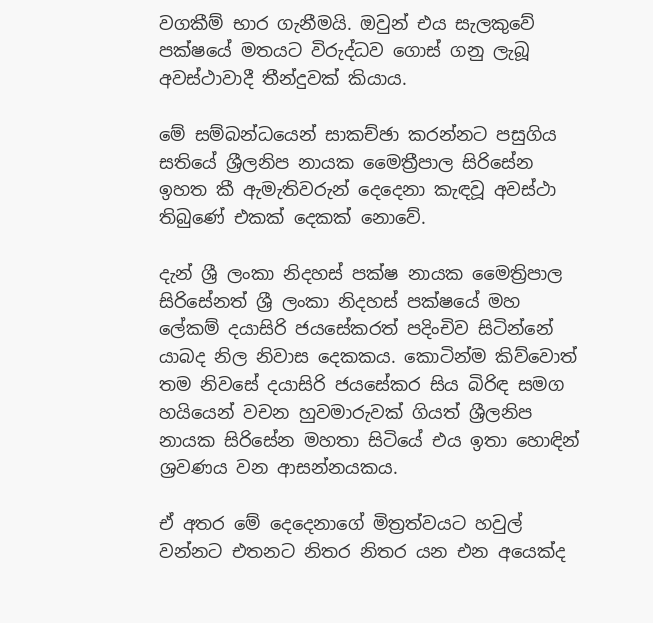වගකීම් භාර ගැනීමයි. ඔවුන් එය සැලකුවේ පක්ෂයේ මතයට විරුද්ධව ගොස් ගනු ලැබූ අවස්ථාවාදී තීන්දුවක් කියාය.

මේ සම්බන්ධයෙන් සාකච්ඡා කරන්නට පසුගිය සතියේ ශ්‍රීලනිප නායක මෛත්‍රීපාල සිරිසේන ඉහත කී ඇමැතිවරුන් දෙදෙනා කැඳවූ අවස්ථා තිබුණේ එකක් දෙකක් නොවේ.

දැන් ශ්‍රී ලංකා නිදහස් පක්ෂ නායක මෛත්‍රිපාල සිරිසේනත් ශ්‍රී ලංකා නිදහස් පක්ෂයේ මහ ලේකම් දයාසිරි ජයසේකරත් පදිංචිව සිටින්නේ යාබද නිල නිවාස දෙකකය. කොටින්ම කිව්වොත් තම නිවසේ දයාසිරි ජයසේකර සිය බිරිඳ සමග හයියෙන් වචන හුවමාරුවක් ගියත් ශ්‍රීලනිප නායක සිරිසේන මහතා සිටියේ එය ඉතා හොඳින් ශ්‍රවණය වන ආසන්නයකය.

ඒ අතර මේ දෙදෙනාගේ මිත්‍රත්වයට හවුල් වන්නට එතනට නිතර නිතර යන එන අයෙක්ද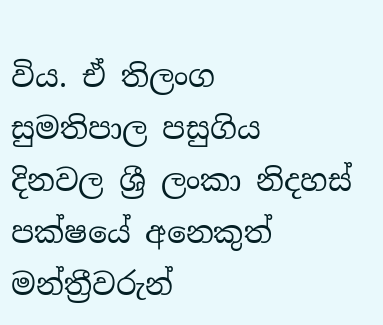විය. ඒ තිලංග සුමතිපාල පසුගිය දිනවල ශ්‍රී ලංකා නිදහස් පක්ෂයේ අනෙකුත් මන්ත්‍රීවරුන්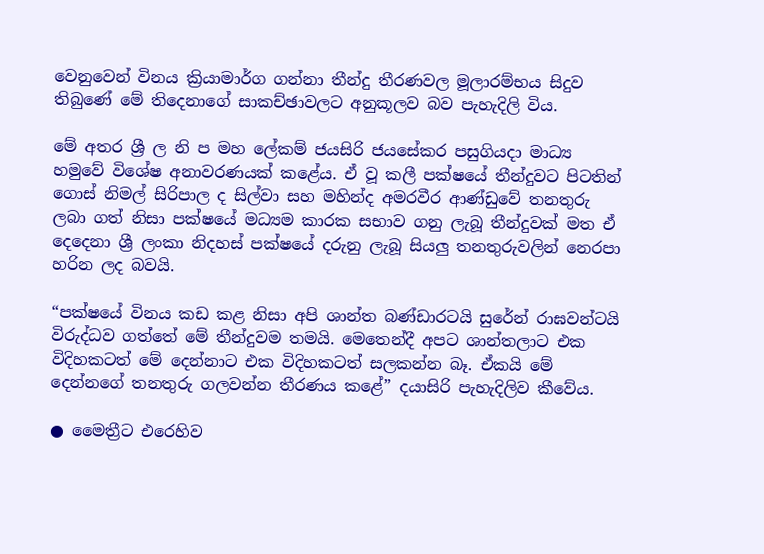වෙනුවෙන් විනය ක්‍රියාමාර්ග ගන්නා තීන්දු තීරණවල මූලාරම්භය සිදුව තිබුණේ මේ තිදෙනාගේ සාකච්ඡාවලට අනුකූලව බව පැහැදිලි විය.

මේ අතර ශ්‍රී ල නි ප මහ ලේකම් ජයසිරි ජයසේකර පසුගියදා මාධ්‍ය හමුවේ විශේෂ අනාවරණයක් කළේය. ඒ වූ කලී පක්ෂයේ තීන්දුවට පිටතින් ගොස් නිමල් සිරිපාල ද සිල්වා සහ මහින්ද අමරවීර ආණ්ඩුවේ තනතුරු ලබා ගත් නිසා පක්ෂයේ මධ්‍යම කාරක සභාව ගනු ලැබූ තීන්දුවක් මත ඒ දෙදෙනා ශ්‍රී ලංකා නිදහස් පක්ෂයේ දරුනු ලැබූ සියලු තනතුරුවලින් නෙරපා හරින ලද බවයි.

“පක්ෂයේ විනය කඩ කළ නිසා අපි ශාන්ත බණ්ඩාරටයි සුරේන් රාඝවන්ටයි විරුද්ධව ගත්තේ මේ තීන්දුවම තමයි. මෙතෙන්දී අපට ශාන්තලාට එක විදිහකටත් මේ දෙන්නාට එක විදිහකටත් සලකන්න බෑ. ඒකයි මේ දෙන්නගේ තනතුරු ගලවන්න තීරණය කළේ” දයාසිරි පැහැදිලිව කීවේය.

● මෛත්‍රීට එරෙහිව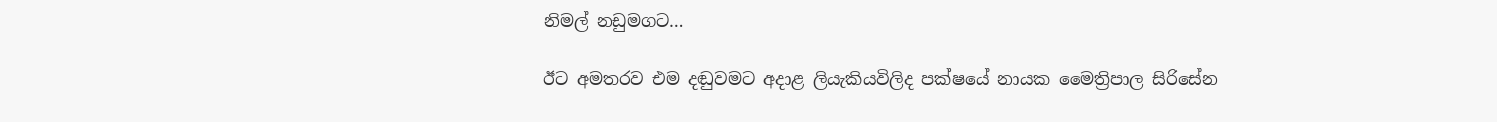නිමල් නඩුමගට…

ඊට අමතරව එම දඬුවමට අදාළ ලියැකියවිලිද පක්ෂයේ නායක මෛත්‍රිපාල සිරිසේන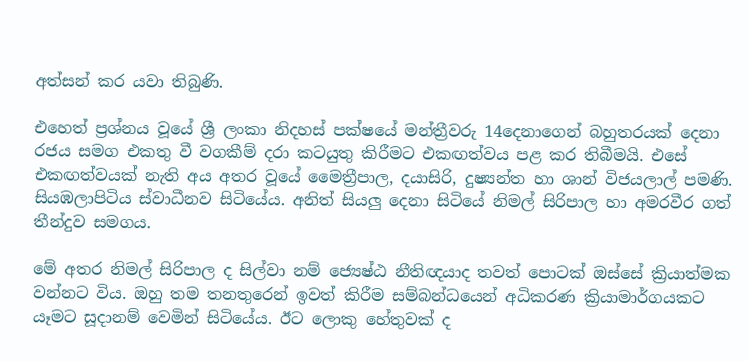අත්සන් කර යවා තිබුණි.

එහෙත් ප්‍රශ්නය වූයේ ශ්‍රී ලංකා නිදහස් පක්ෂයේ මන්ත්‍රීවරු 14දෙනාගෙන් බහුතරයක් දෙනා රජය සමග එකතු වී වගකීම් දරා කටයුතු කිරීමට එකඟත්වය පළ කර තිබීමයි. එසේ එකඟත්වයක් නැති අය අතර වූයේ මෛත්‍රීපාල, දයාසිරි, දුෂ්‍යන්ත හා ශාන් විජයලාල් පමණි. සියඹලාපිටිය ස්වාධීනව සිටියේය. අනිත් සියලු දෙනා සිටියේ නිමල් සිරිපාල හා අමරවීර ගත් තීන්දුව සමගය.

මේ අතර නිමල් සිරිපාල ද සිල්වා නම් ජ්‍යෙෂ්ඨ නීතිඥයාද තවත් පොටක් ඔස්සේ ක්‍රියාත්මක වන්නට විය. ඔහු තම තනතුරෙන් ඉවත් කිරීම සම්බන්ධයෙන් අධිකරණ ක්‍රියාමාර්ගයකට යෑමට සූදානම් වෙමින් සිටියේය. ඊට ලොකු හේතුවක් ද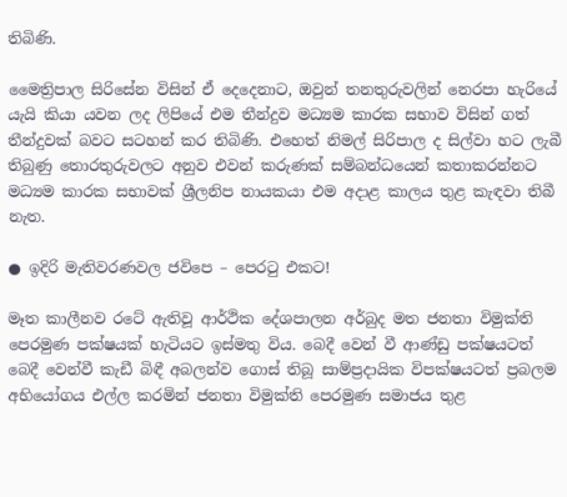තිබිණි.

මෛත්‍රිපාල සිරිසේන විසින් ඒ දෙදෙනාට, ඔවුන් තනතුරුවලින් නෙරපා හැරියේ යැයි කියා යවන ලද ලිපියේ එම තීන්දුව මධ්‍යම කාරක සභාව විසින් ගත් තීන්දුවක් බවට සටහන් කර තිබිණි. එහෙත් නිමල් සිරිපාල ද සිල්වා හට ලැබී තිබුණු තොරතුරුවලට අනුව එවන් කරුණක් සම්බන්ධයෙන් කතාකරන්නට මධ්‍යම කාරක සභාවක් ශ්‍රීලනිප නායකයා එම අදාළ කාලය තුළ කැඳවා තිබී නැත.

● ඉදිරි මැතිවරණවල ජවිපෙ – පෙරටු එකට!

මෑත කාලීනව රටේ ඇතිවූ ආර්ථික දේශපාලන අර්බුද මත ජනතා විමුක්ති පෙරමුණ පක්ෂයක් හැටියට ඉස්මතු විය. බෙදී වෙන් වී ආණ්ඩු පක්ෂයටත් බෙදී වෙන්වී කැඩී බිඳී අබලන්ව ගොස් තිබූ සාම්ප්‍රදායික විපක්ෂයටත් ප්‍රබලම අභියෝගය එල්ල කරමින් ජනතා විමුක්ති පෙරමුණ සමාජය තුළ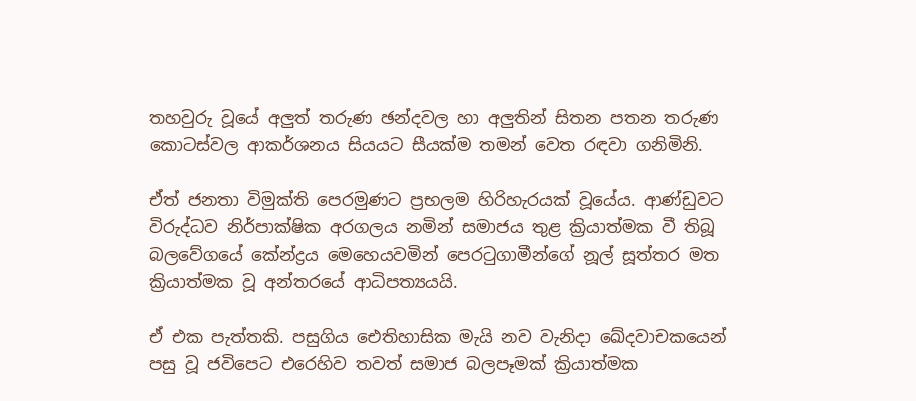තහවුරු වූයේ අලුත් තරුණ ඡන්දවල හා අලුතින් සිතන පතන තරුණ කොටස්වල ආකර්ශනය සියයට සීයක්ම තමන් වෙත රඳවා ගනිමිනි.

ඒත් ජනතා විමුක්ති පෙරමුණට ප්‍රභලම හිරිහැරයක් වූයේය. ආණ්ඩුවට විරුද්ධව නිර්පාක්ෂික අරගලය නමින් සමාජය තුළ ක්‍රියාත්මක වී තිබූ බලවේගයේ කේන්ද්‍රය මෙහෙයවමින් පෙරටුගාමීන්ගේ නූල් සූත්තර මත ක්‍රියාත්මක වූ අන්තරයේ ආධිපත්‍යයයි.

ඒ එක පැත්තකි. පසුගිය ඓතිහාසික මැයි නව වැනිදා ඛේදවාචකයෙන් පසු වූ ජවිපෙට එරෙහිව තවත් සමාජ බලපෑමක් ක්‍රියාත්මක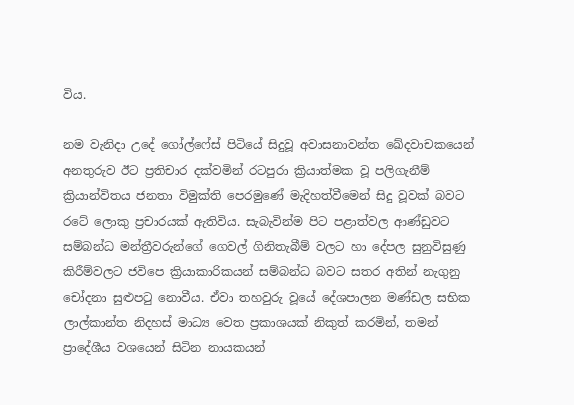විය.

නම වැනිදා උදේ ගෝල්ෆේස් පිටියේ සිදුවූ අවාසනාවන්ත ඛේදවාචකයෙන් අනතුරුව ඊට ප්‍රතිචාර දක්වමින් රටපුරා ක්‍රියාත්මක වූ පලිගැනීම් ක්‍රියාන්විතය ජනතා විමුක්ති පෙරමුණේ මැදිහත්වීමෙන් සිදු වූවක් බවට රටේ ලොකු ප්‍රචාරයක් ඇතිවිය. සැබැවින්ම පිට පළාත්වල ආණ්ඩුවට සම්බන්ධ මන්ත්‍රීවරුන්ගේ ගෙවල් ගිනිතැබීම් වලට හා දේපල සුනුවිසුණු කිරීම්වලට ජවිපෙ ක්‍රියාකාරිකයන් සම්බන්ධ බවට සතර අතින් නැගුනු චෝදනා සුළුපටු නොවීය. ඒවා තහවුරු වූයේ දේශපාලන මණ්ඩල සභික ලාල්කාන්ත නිදහස් මාධ්‍ය වෙත ප්‍රකාශයක් නිකුත් කරමින්, තමන් ප්‍රාදේශීය වශයෙන් සිටින නායකයන්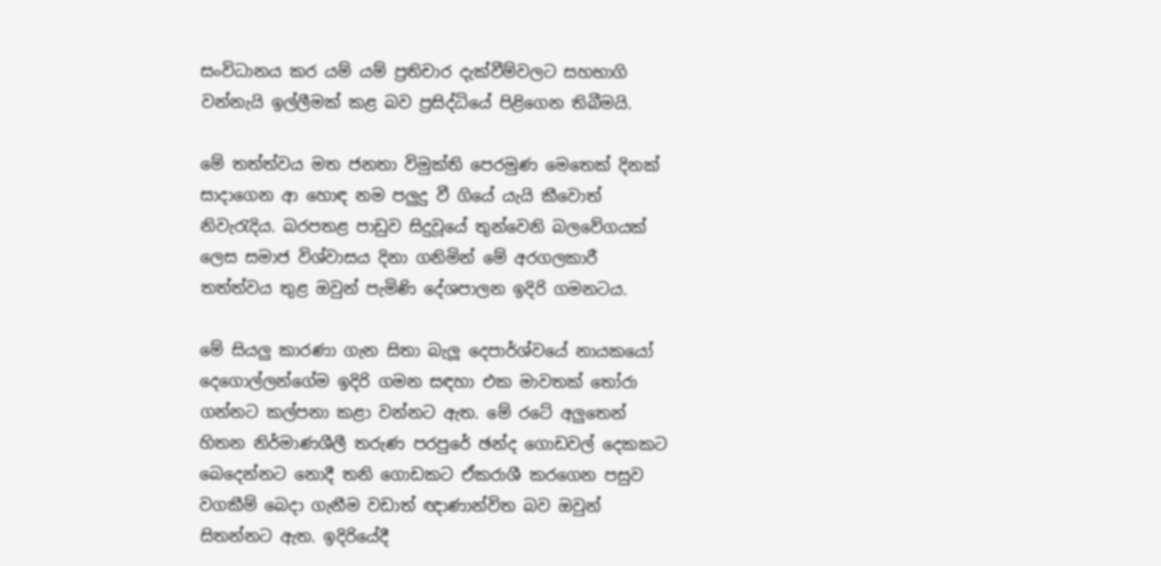සංවිධානය කර යම් යම් ප්‍රතිචාර දැක්වීම්වලට සහභාගි වන්නැයි ඉල්ලීමක් කළ බව ප්‍රසිද්ධියේ පිළිගෙන තිබීමයි.

මේ තත්ත්වය මත ජනතා විමුක්ති පෙරමුණ මෙතෙක් දිනක් සාදාගෙන ආ හොඳ නම පලුදු වී ගියේ යැයි කීවොත් නිවැරැදිය. බරපතළ පාඩුව සිදුවූයේ තුන්වෙනි බලවේගයක් ලෙස සමාජ විශ්වාසය දිනා ගනිමින් මේ අරගලකාරී තත්ත්වය තුළ ඔවුන් පැමිණි දේශපාලන ඉදිරි ගමනටය.

මේ සියලු කාරණා ගැන සිතා බැලූ දෙපාර්ශ්වයේ නායකයෝ දෙගොල්ලන්ගේම ඉදිරි ගමන සඳහා එක මාවතක් තෝරා ගන්නට කල්පනා කළා වන්නට ඇත. මේ රටේ අලුතෙන් හිතන නිර්මාණශීලී තරුණ පරපුරේ ඡන්ද ගොඩවල් දෙකකට බෙදෙන්නට නොදී තනි ගොඩකට ඒකරාශී කරගෙන පසුව වගකීම් බෙදා ගැනීම වඩාත් ඥාණාන්විත බව ඔවුන් සිතන්නට ඇත. ඉදිරියේදී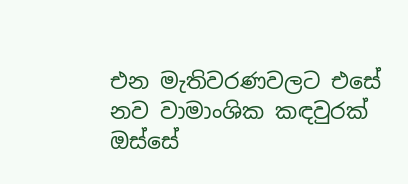එන මැතිවරණවලට එසේ නව වාමාංශික කඳවුරක් ඔස්සේ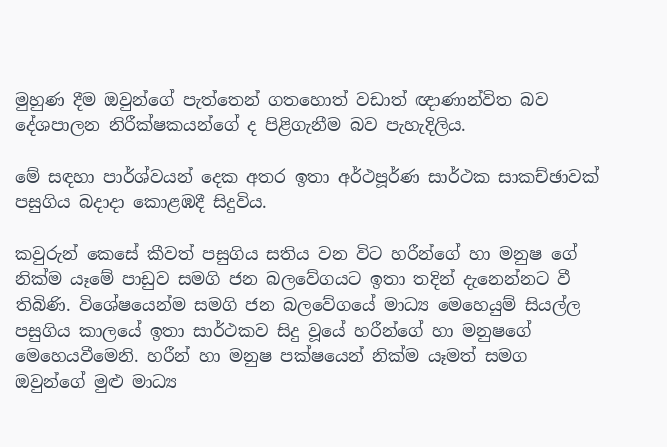මුහුණ දීම ඔවුන්ගේ පැත්තෙන් ගතහොත් වඩාත් ඥාණාන්විත බව දේශපාලන නිරීක්ෂකයන්ගේ ද පිළිගැනීම බව පැහැදිලිය.

මේ සඳහා පාර්ශ්වයන් දෙක අතර ඉතා අර්ථපූර්ණ සාර්ථක සාකච්ඡාවක් පසුගිය බදාදා කොළඹදී සිදුවිය.

කවුරුන් කෙසේ කීවත් පසුගිය සතිය වන විට හරීන්ගේ හා මනුෂ ගේ නික්ම යෑමේ පාඩුව සමගි ජන බලවේගයට ඉතා තදින් දැනෙන්නට වී තිබිණි. විශේෂයෙන්ම සමගි ජන බලවේගයේ මාධ්‍ය මෙහෙයුම් සියල්ල පසුගිය කාලයේ ඉතා සාර්ථකව සිදු වූයේ හරීන්ගේ හා මනුෂගේ මෙහෙයවීමෙනි. හරීන් හා මනුෂ පක්ෂයෙන් නික්ම යෑමත් සමග ඔවුන්ගේ මුළු මාධ්‍ය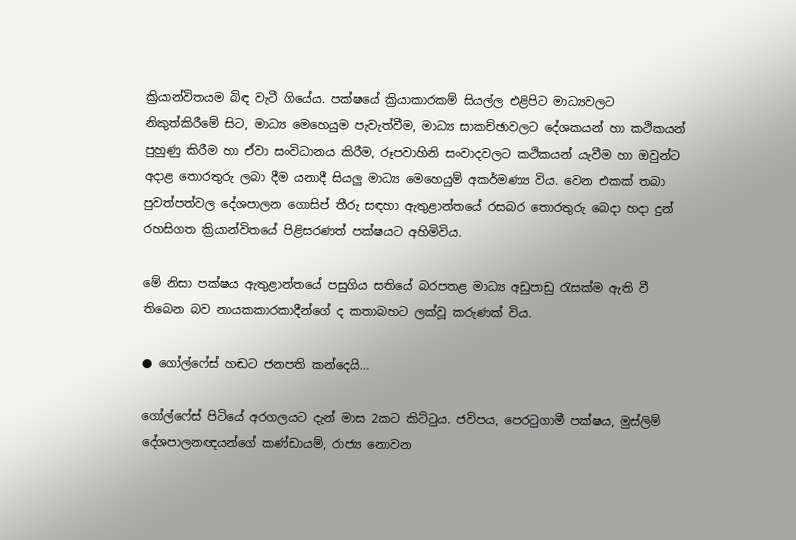ක්‍රියාන්විතයම බිඳ වැටී ගියේය. පක්ෂයේ ක්‍රියාකාරකම් සියල්ල එළිපිට මාධ්‍යවලට නිකුත්කිරීමේ සිට, මාධ්‍ය මෙහෙයුම පැවැත්වීම, මාධ්‍ය සාකච්ඡාවලට දේශකයන් හා කථිකයන් පුහුණු කිරීම හා ඒවා සංවිධානය කිරීම, රූපවාහිනි සංවාදවලට කථිකයන් යැවීම හා ඔවුන්ට අදාළ තොරතුරු ලබා දීම යනාදී සියලු මාධ්‍ය මෙහෙයුම් අකර්මණ්‍ය විය. වෙන එකක් තබා පුවත්පත්වල දේශපාලන ගොසිප් තීරු සඳහා ඇතුළාන්තයේ රසබර තොරතුරු බෙදා හදා දුන් රහසිගත ක්‍රියාන්විතයේ පිළිසරණත් පක්ෂයට අහිමිවිය.

මේ නිසා පක්ෂය ඇතුළාන්තයේ පසුගිය සතියේ බරපතළ මාධ්‍ය අඩුපාඩු රැසක්ම ඇති වී තිබෙන බව නායකකාරකාදීන්ගේ ද කතාබහට ලක්වූ කරුණක් විය.

● ගෝල්ෆේස් හඬට ජනපති කන්දෙයි…

ගෝල්ෆේස් පිටියේ අරගලයට දැන් මාස 2කට කිට්ටුය. ජවිපය, පෙරටුගාමී පක්ෂය, මුස්ලිම් දේශපාලනඥයන්ගේ කණ්ඩායම්, රාජ්‍ය නොවන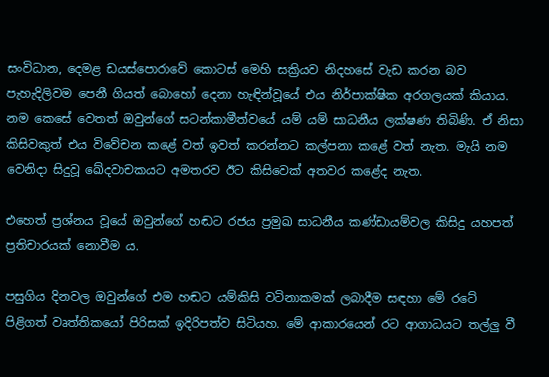සංවිධාන, දෙමළ ඩයස්පොරාවේ කොටස් මෙහි සක්‍රියව නිදහසේ වැඩ කරන බව පැහැදිලිවම පෙනී ගියත් බොහෝ දෙනා හැඳින්වූයේ එය නිර්පාක්ෂික අරගලයක් කියාය. නම කෙසේ වෙතත් ඔවුන්ගේ සටන්කාමීත්වයේ යම් යම් සාධනීය ලක්ෂණ තිබිණි. ඒ නිසා කිසිවකුත් එය විවේචන කළේ වත් ඉවත් කරන්නට කල්පනා කළේ වත් නැත. මැයි නම වෙනිදා සිදුවූ ඛේදවාචකයට අමතරව ඊට කිසිවෙක් අතවර කළේද නැත.

එහෙත් ප්‍රශ්නය වූයේ ඔවුන්ගේ හඬට රජය ප්‍රමුඛ සාධනීය කණ්ඩායම්වල කිසිදු යහපත් ප්‍රතිචාරයක් නොවීම ය.

පසුගිය දිනවල ඔවුන්ගේ එම හඬට යම්කිසි වටිනාකමක් ලබාදීම සඳහා මේ රටේ පිළිගත් වෘත්තිකයෝ පිරිසක් ඉදිරිපත්ව සිටියහ. මේ ආකාරයෙන් රට ආගාධයට තල්ලු වී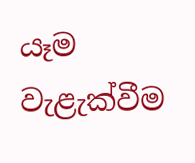යෑම වැළැක්වීම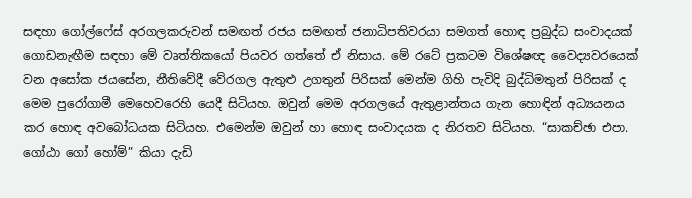සඳහා ගෝල්ෆේස් අරගලකරුවන් සමඟත් රජය සමඟත් ජනාධිපතිවරයා සමගත් හොඳ ප්‍රබුද්ධ සංවාදයක් ගොඩනැඟීම සඳහා මේ වෘත්තිකයෝ පියවර ගත්තේ ඒ නිසාය. මේ රටේ ප්‍රකටම විශේෂඥ වෛද්‍යවරයෙක් වන අසෝක ජයසේන, නීතිවේදී වේරගල ඇතුළු උගතුන් පිරිසක් මෙන්ම ගිහි පැවිදි බුද්ධිමතුන් පිරිසක් ද මෙම පුරෝගාමී මෙහෙවරෙහි යෙදී සිටියහ. ඔවුන් මෙම අරගලයේ ඇතුළාන්තය ගැන හොඳින් අධ්‍යයනය කර හොඳ අවබෝධයක සිටියහ. එමෙන්ම ඔවුන් හා හොඳ සංවාදයක ද නිරතව සිටියහ. “සාකච්ඡා එපා. ගෝඨා ගෝ හෝම්” කියා දැඩි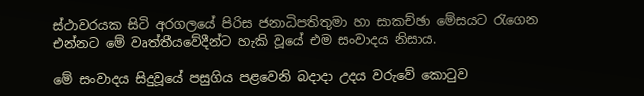ස්ථාවරයක සිටි අරගලයේ පිරිස ජනාධිපතිතුමා හා සාකච්ඡා මේසයට රැගෙන එන්නට මේ වෘත්තීයවේදීන්ට හැකි වූයේ එම සංවාදය නිසාය.

මේ සංවාදය සිදුවූයේ පසුගිය පළවෙනි බදාදා උදය වරුවේ කොටුව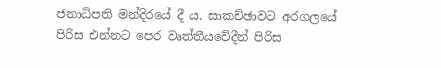ජනාධිපති මන්දිරයේ දී ය. සාකච්ඡාවට අරගලයේ පිරිස එන්නට පෙර වෘත්තීයවේදීන් පිරිස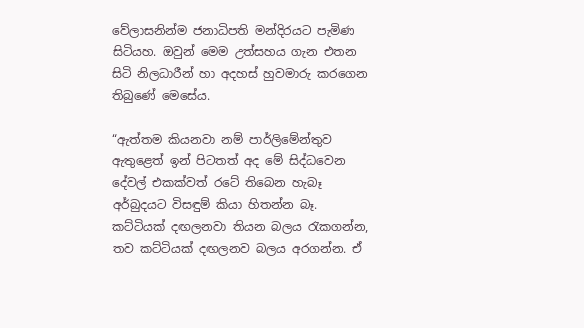වේලාසනින්ම ජනාධිපති මන්දිරයට පැමිණ සිටියහ. ඔවුන් මෙම උත්සහය ගැන එතන සිටි නිලධාරීන් හා අදහස් හුවමාරු කරගෙන තිබුණේ මෙසේය.

“ඇත්තම කියනවා නම් පාර්ලිමේන්තුව ඇතුළෙත් ඉන් පිටතත් අද මේ සිද්ධවෙන දේවල් එකක්වත් රටේ තිබෙන හැබෑ අර්බුදයට විසඳුම් කියා හිතන්න බෑ. කට්ටියක් දඟලනවා තියන බලය රැකගන්න, තව කට්ටියක් දඟලනව බලය අරගන්න. ඒ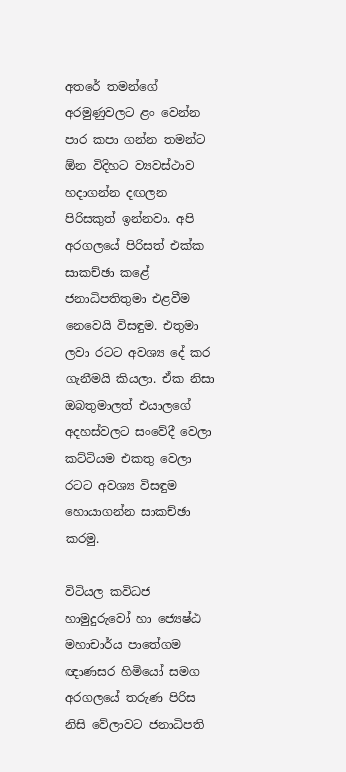අතරේ තමන්ගේ අරමුණුවලට ළං වෙන්න පාර කපා ගන්න තමන්ට ඕන විදිහට ව්‍යවස්ථාව හදාගන්න දඟලන පිරිසකුත් ඉන්නවා. අපි අරගලයේ පිරිසත් එක්ක සාකච්ඡා කළේ ජනාධිපතිතුමා එළවීම නෙවෙයි විසඳුම. එතුමා ලවා රටට අවශ්‍ය දේ කර ගැනීමයි කියලා. ඒක නිසා ඔබතුමාලත් එයාලගේ අදහස්වලට සංවේදී වෙලා කට්ටියම එකතු වෙලා රටට අවශ්‍ය විසඳුම හොයාගන්න සාකච්ඡා කරමු.

විටියල කවිධජ හාමුදුරුවෝ හා ජ්‍යෙෂ්ඨ මහාචාර්ය පාතේගම ඥාණසර හිමියෝ සමග අරගලයේ තරුණ පිරිස නිසි වේලාවට ජනාධිපති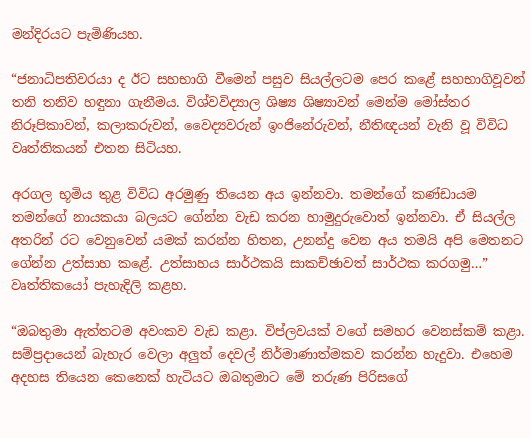මන්දිරයට පැමිණියහ.

“ජනාධිපතිවරයා ද ඊට සහභාගි වීමෙන් පසුව සියල්ලටම පෙර කළේ සහභාගිවූවන් තනි තනිව හඳුනා ගැනීමය. විශ්වවිද්‍යාල ශිෂ්‍ය ශිෂ්‍යාවන් මෙන්ම මෝස්තර නිරූපිකාවන්, කලාකරුවන්, වෛද්‍යවරුන් ඉංජිනේරුවන්, නීතිඥයන් වැනි වූ විවිධ වෘත්තිකයන් එතන සිටියහ.

අරගල භූමිය තුළ විවිධ අරමුණු තියෙන අය ඉන්නවා. තමන්ගේ කණ්ඩායම තමන්ගේ නායකයා බලයට ගේන්න වැඩ කරන හාමුදුරුවොත් ඉන්නවා. ඒ සියල්ල අතරින් රට වෙනුවෙන් යමක් කරන්න හිතන, උනන්දු වෙන අය තමයි අපි මෙතනට ගේන්න උත්සාහ කළේ. උත්සාහය සාර්ථකයි සාකච්ඡාවත් සාර්ථක කරගමු…” වෘත්තිකයෝ පැහැදිලි කළහ.

“ඔබතුමා ඇත්තටම අවංකව වැඩ කළා. විප්ලවයක් වගේ සමහර වෙනස්කම් කළා. සම්ප්‍රදායෙන් බැහැර වෙලා අලුත් දෙවල් නිර්මාණාත්මකව කරන්න හැදුවා. එහෙම අදහස තියෙන කෙනෙක් හැටියට ඔබතුමාට මේ තරුණ පිරිසගේ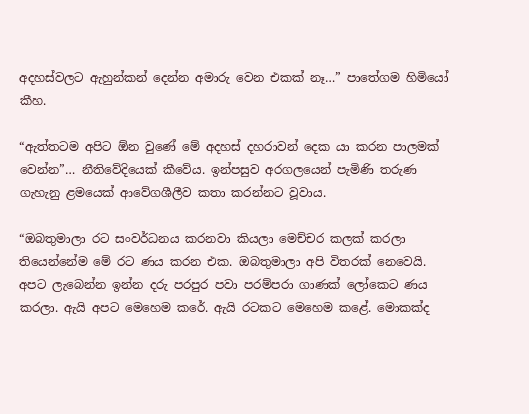අදහස්වලට ඇහුන්කන් දෙන්න අමාරු වෙන එකක් නෑ…” පාතේගම හිමියෝ කීහ.

“ඇත්තටම අපිට ඕන වුණේ මේ අදහස් දහරාවන් දෙක යා කරන පාලමක් වෙන්න”… නීතිවේදියෙක් කීවේය. ඉන්පසුව අරගලයෙන් පැමිණි තරුණ ගැහැනු ළමයෙක් ආවේගශීලීව කතා කරන්නට වූවාය.

“ඔබතුමාලා රට සංවර්ධනය කරනවා කියලා මෙච්චර කලක් කරලා තියෙන්නේම මේ රට ණය කරන එක. ඔබතුමාලා අපි විතරක් නෙවෙයි. අපට ලැබෙන්න ඉන්න දරු පරපුර පවා පරම්පරා ගාණක් ලෝකෙට ණය කරලා. ඇයි අපට මෙහෙම කරේ. ඇයි රටකට මෙහෙම කළේ. මොකක්ද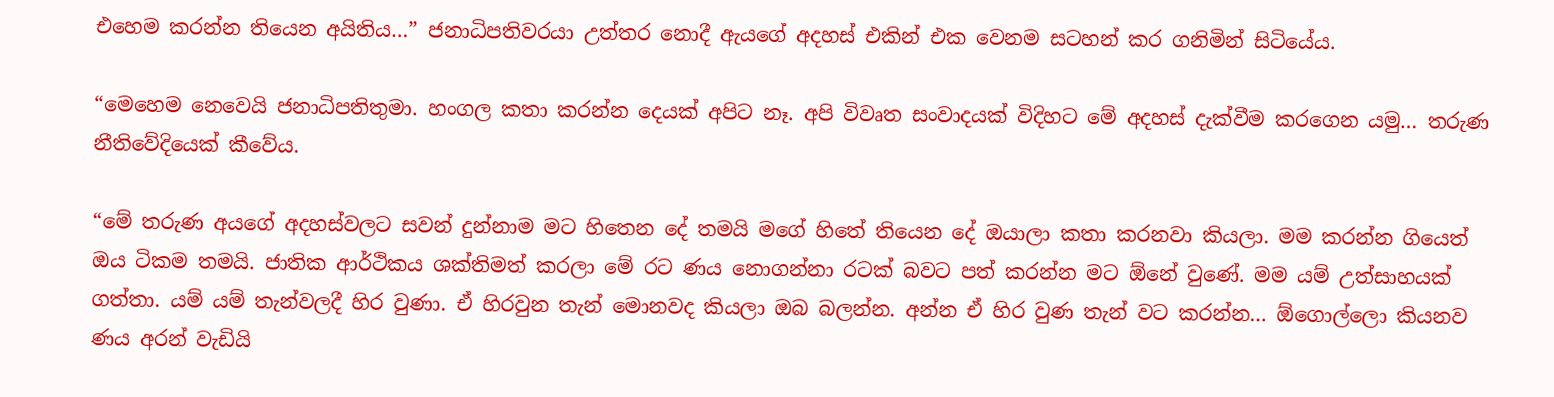එහෙම කරන්න තියෙන අයිතිය…” ජනාධිපතිවරයා උත්තර නොදී ඇයගේ අදහස් එකින් එක වෙනම සටහන් කර ගනිමින් සිටියේය.

“මෙහෙම නෙවෙයි ජනාධිපතිතුමා. හංගල කතා කරන්න දෙයක් අපිට නෑ. අපි විවෘත සංවාදයක් විදිහට මේ අදහස් දැක්වීම කරගෙන යමු… තරුණ නීතිවේදියෙක් කීවේය.

“මේ තරුණ අයගේ අදහස්වලට සවන් දුන්නාම මට හිතෙන දේ තමයි මගේ හිතේ තියෙන දේ ඔයාලා කතා කරනවා කියලා. මම කරන්න ගියෙත් ඔය ටිකම තමයි. ජාතික ආර්ථිකය ශක්තිමත් කරලා මේ රට ණය නොගන්නා රටක් බවට පත් කරන්න මට ඕනේ වුණේ. මම යම් උත්සාහයක් ගත්තා. යම් යම් තැන්වලදී හිර වුණා. ඒ හිරවුන තැන් මොනවද කියලා ඔබ බලන්න. අන්න ඒ හිර වුණ තැන් වට කරන්න… ඕගොල්ලො කියනව ණය අරන් වැඩියි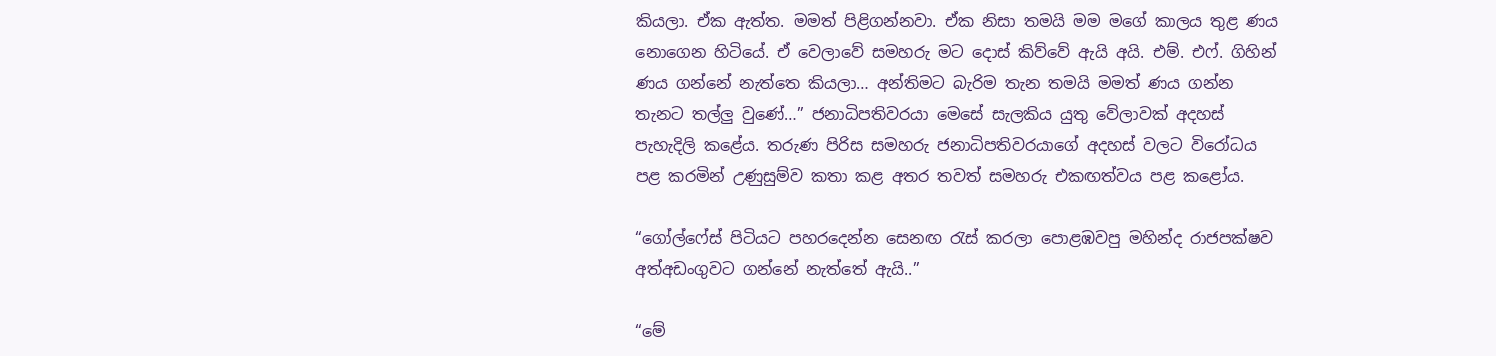කියලා. ඒක ඇත්ත. මමත් පිළිගන්නවා. ඒක නිසා තමයි මම මගේ කාලය තුළ ණය නොගෙන හිටියේ. ඒ වෙලාවේ සමහරු මට දොස් කිව්වේ ඇයි අයි. එම්. එෆ්. ගිහින් ණය ගන්නේ නැත්තෙ කියලා… අන්තිමට බැරිම තැන තමයි මමත් ණය ගන්න තැනට තල්ලු වුණේ…” ජනාධිපතිවරයා මෙසේ සැලකිය යුතු වේලාවක් අදහස් පැහැදිලි කළේය. තරුණ පිරිස සමහරු ජනාධිපතිවරයාගේ අදහස් වලට විරෝධය පළ කරමින් උණුසුම්ව කතා කළ අතර තවත් සමහරු එකඟත්වය පළ කළෝය.

“ගෝල්ෆේස් පිටියට පහරදෙන්න සෙනඟ රැස් කරලා පොළඹවපු මහින්ද රාජපක්ෂව අත්අඩංගුවට ගන්නේ නැත්තේ ඇයි..”

“මේ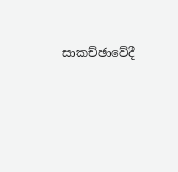සාකච්ඡාවේදී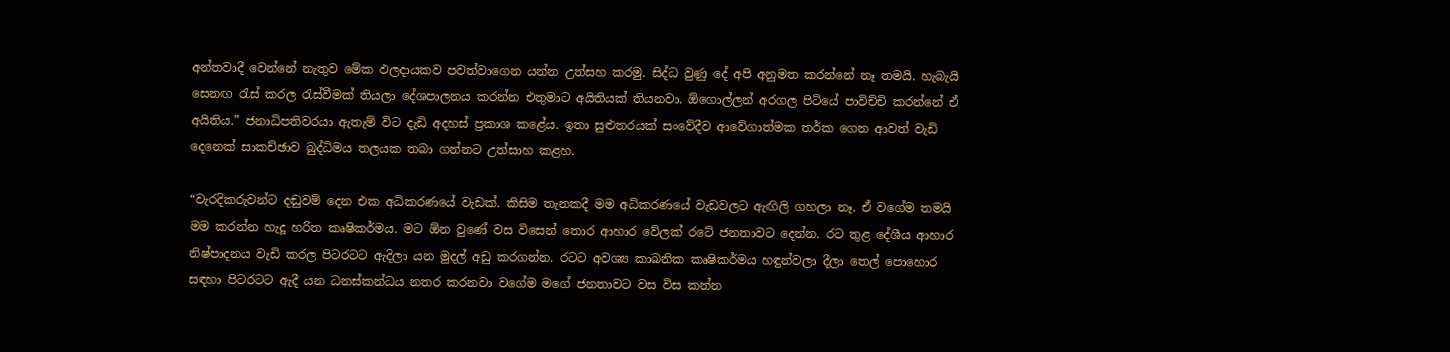අන්තවාදී වෙන්නේ නැතුව මේක ඵලදායකව පවත්වාගෙන යන්න උත්සහ කරමු. සිද්ධ වුණු දේ අපි අනුමත කරන්නේ නෑ තමයි. හැබැයි සෙනඟ රැස් කරල රැස්වීමක් තියලා දේශපාලනය කරන්න එතුමාට අයිතියක් තියනවා. ඕගොල්ලන් අරගල පිටියේ පාවිච්චි කරන්නේ ඒ අයිතිය.” ජනාධිපතිවරයා ඇතැම් විට දැඩි අදහස් ප්‍රකාශ කළේය. ඉතා සුළුතරයක් සංවේදීව ආවේගාත්මක තර්ක ගෙන ආවත් වැඩි දෙනෙක් සාකච්ඡාව බුද්ධිමය තලයක තබා ගන්නට උත්සාහ කළහ.

“වැරදිකරුවන්ට දඬුවම් දෙන එක අධිකරණයේ වැඩක්. කිසිම තැනකදී මම අධිකරණයේ වැඩවලට ඇඟිලි ගහලා නෑ. ඒ වගේම තමයි මම කරන්න හැදූ හරිත කෘෂිකර්මය. මට ඕන වුණේ වස විසෙන් තොර ආහාර වේලක් රටේ ජනතාවට දෙන්න. රට තුළ දේශීය ආහාර නිෂ්පාදනය වැඩි කරල පිටරටට ඇදිලා යන මුදල් අඩු කරගන්න. රටට අවශ්‍ය කාබනික කෘෂිකර්මය හඳුන්වලා දීලා තෙල් පොහොර සඳහා පිටරටට ඇදී යන ධනස්කන්ධය නතර කරනවා වගේම මගේ ජනතාවට වස විස කන්න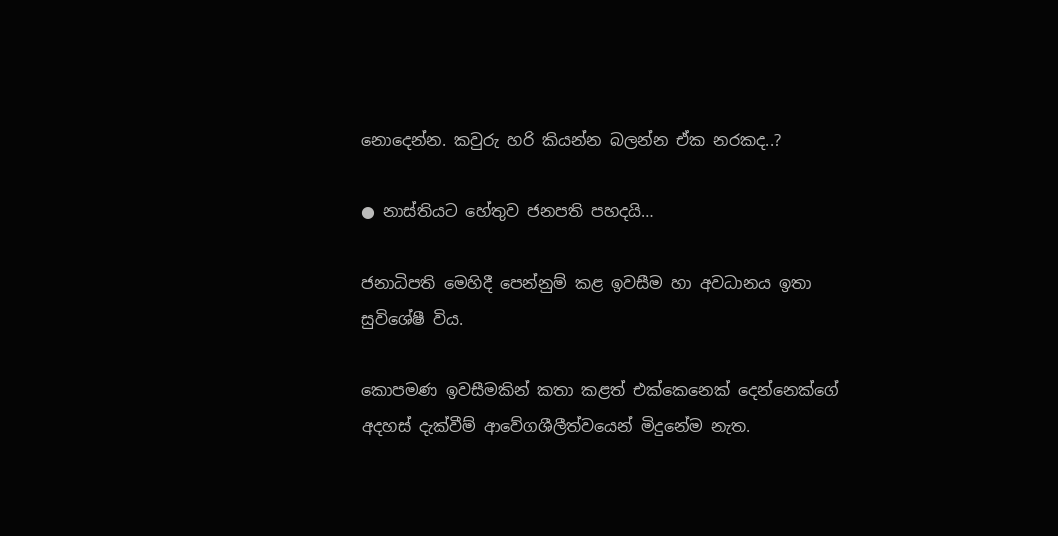නොදෙන්න. කවුරු හරි කියන්න බලන්න ඒක නරකද..?

● නාස්තියට හේතුව ජනපති පහදයි…

ජනාධිපති මෙහිදී පෙන්නුම් කළ ඉවසීම හා අවධානය ඉතා සුවිශේෂී විය.

කොපමණ ඉවසීමකින් කතා කළත් එක්කෙනෙක් දෙන්නෙක්ගේ අදහස් දැක්වීම් ආවේගශීලීත්වයෙන් මිදුනේම නැත.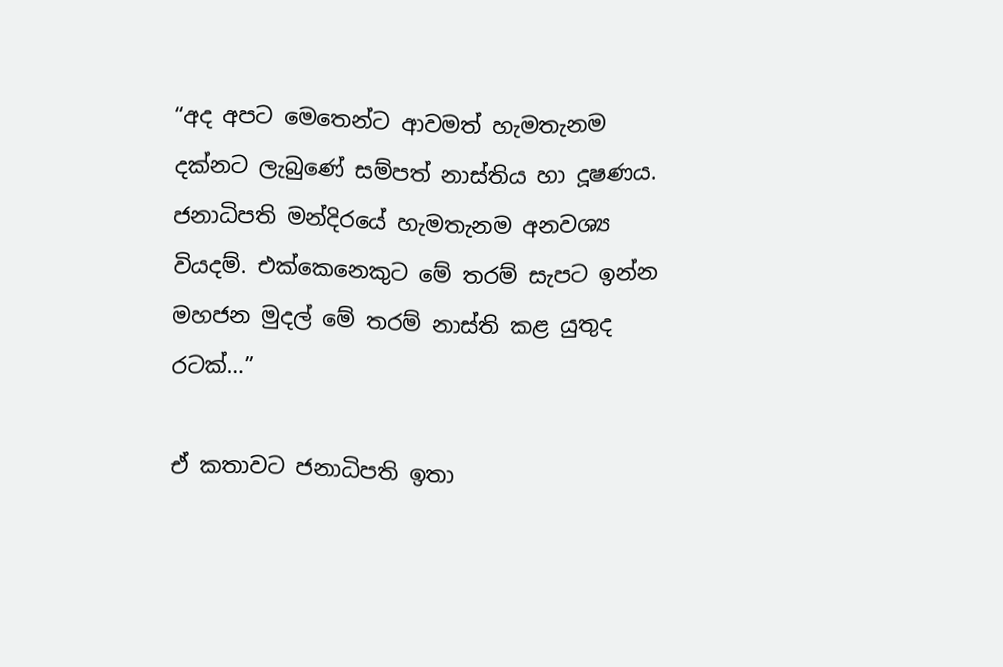“අද අපට මෙතෙන්ට ආවමත් හැමතැනම දක්නට ලැබුණේ සම්පත් නාස්තිය හා දූෂණය. ජනාධිපති මන්දිරයේ හැමතැනම අනවශ්‍ය වියදම්. එක්කෙනෙකුට මේ තරම් සැපට ඉන්න මහජන මුදල් මේ තරම් නාස්ති කළ යුතුද රටක්…”

ඒ කතාවට ජනාධිපති ඉතා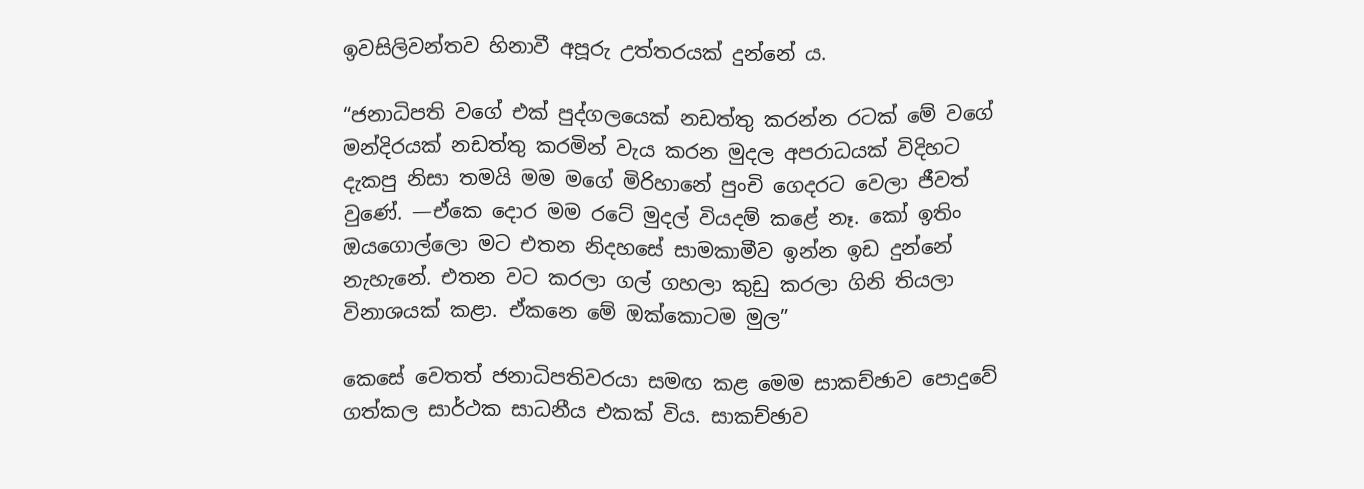ඉවසිලිවන්තව හිනාවී අපූරු උත්තරයක් දුන්නේ ය.

“ජනාධිපති වගේ එක් පුද්ගලයෙක් නඩත්තු කරන්න රටක් මේ වගේ මන්දිරයක් නඩත්තු කරමින් වැය කරන මුදල අපරාධයක් විදිහට දැකපු නිසා තමයි මම මගේ මිරිහානේ පුංචි ගෙදරට වෙලා ජීවත් වුණේ. —ඒකෙ දොර මම රටේ මුදල් වියදම් කළේ නෑ. කෝ ඉතිං ඔයගොල්ලො මට එතන නිදහසේ සාමකාමීව ඉන්න ඉඩ දුන්නේ නැහැනේ. එතන වට කරලා ගල් ගහලා කුඩු කරලා ගිනි තියලා විනාශයක් කළා. ඒකනෙ මේ ඔක්කොටම මුල”

කෙසේ වෙතත් ජනාධිපතිවරයා සමඟ කළ මෙම සාකච්ඡාව පොදුවේ ගත්කල සාර්ථක සාධනීය එකක් විය. සාකච්ඡාව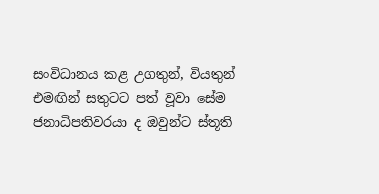සංවිධානය කළ උගතුන්, වියතුන් එමඟින් සතුටට පත් වූවා සේම ජනාධිපතිවරයා ද ඔවුන්ට ස්තූති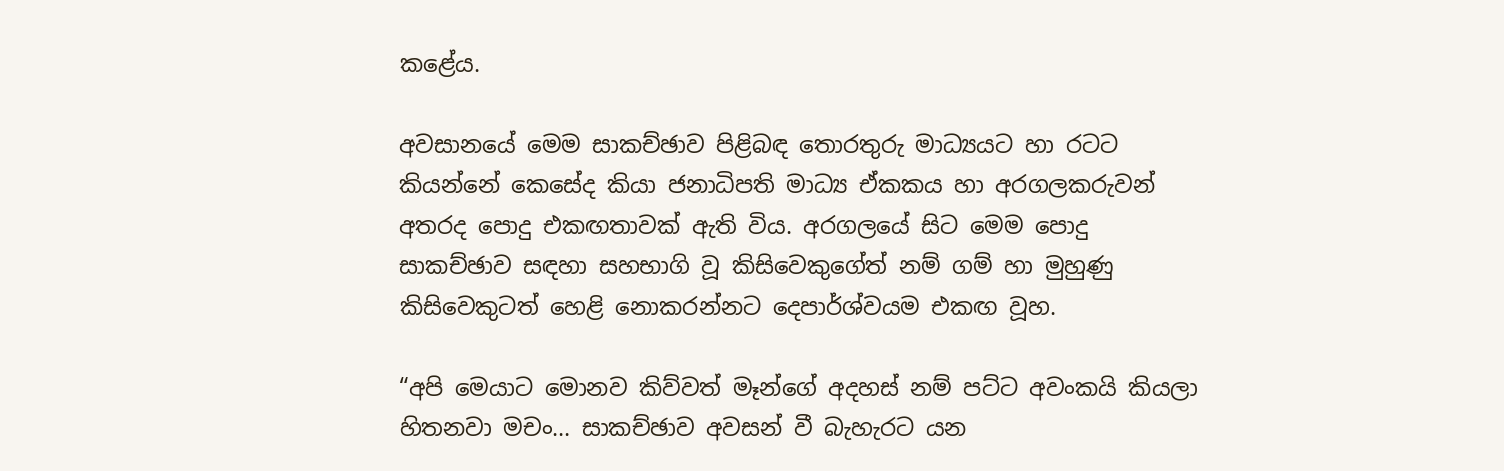කළේය.

අවසානයේ මෙම සාකච්ඡාව පිළිබඳ තොරතුරු මාධ්‍යයට හා රටට කියන්නේ කෙසේද කියා ජනාධිපති මාධ්‍ය ඒකකය හා අරගලකරුවන් අතරද පොදු එකඟතාවක් ඇති විය. අරගලයේ සිට මෙම පොදු සාකච්ඡාව සඳහා සහභාගි වූ කිසිවෙකුගේත් නම් ගම් හා මුහුණු කිසිවෙකුටත් හෙළි නොකරන්නට දෙපාර්ශ්වයම එකඟ වූහ.

“අපි මෙයාට මොනව කිව්වත් මෑන්ගේ අදහස් නම් පට්ට අවංකයි කියලා හිතනවා මචං… සාකච්ඡාව අවසන් වී බැහැරට යන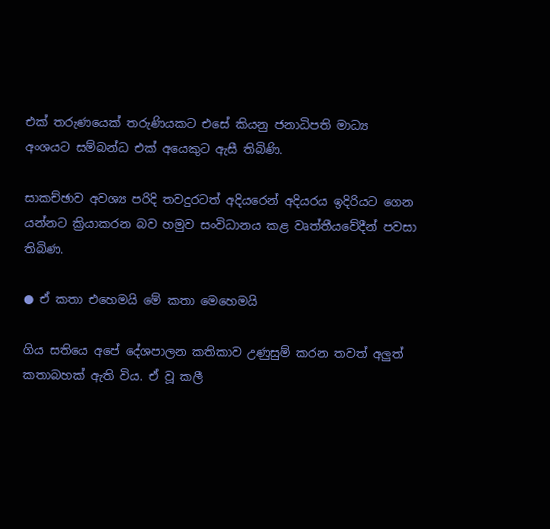එක් තරුණයෙක් තරුණියකට එසේ කියනු ජනාධිපති මාධ්‍ය අංශයට සම්බන්ධ එක් අයෙකුට ඇසී තිබිණි.

සාකච්ඡාව අවශ්‍ය පරිදි තවදුරටත් අදියරෙන් අදියරය ඉදිරියට ගෙන යන්නට ක්‍රියාකරන බව හමුව සංවිධානය කළ වෘත්තීයවේදීන් පවසා තිබිණ.

● ඒ කතා එහෙමයි මේ කතා මෙහෙමයි

ගිය සතියෙ අපේ දේශපාලන කතිකාව උණුසුම් කරන තවත් අලුත් කතාබහක් ඇති විය. ඒ වූ කලී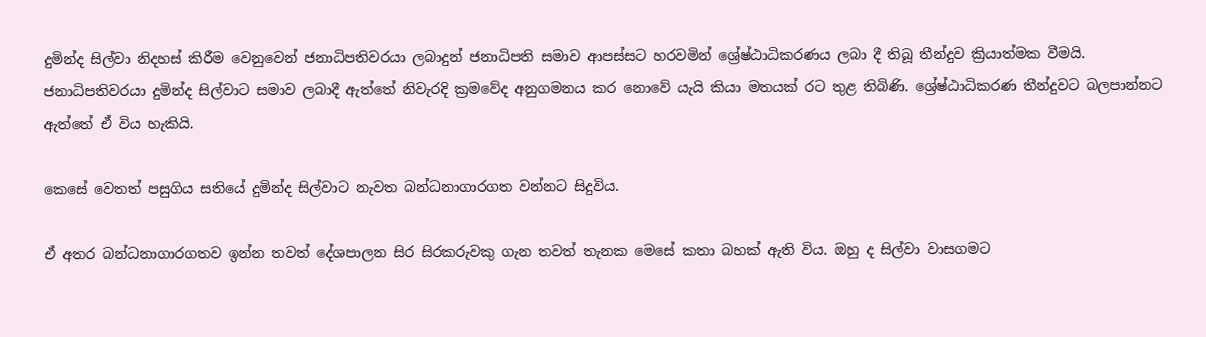දුමින්ද සිල්වා නිදහස් කිරීම වෙනුවෙන් ජනාධිපතිවරයා ලබාදුන් ජනාධිපති සමාව ආපස්සට හරවමින් ශ්‍රේෂ්ඨාධිකරණය ලබා දී තිබූ තීන්දුව ක්‍රියාත්මක වීමයි. ජනාධිපතිවරයා දුමින්ද සිල්වාට සමාව ලබාදී ඇත්තේ නිවැරදි ක්‍රමවේද අනුගමනය කර නොවේ යැයි කියා මතයක් රට තුළ තිබිණි. ශ්‍රේෂ්ඨාධිකරණ තීන්දුවට බලපාන්නට ඇත්තේ ඒ විය හැකියි.

කෙසේ වෙතත් පසුගිය සතියේ දුමින්ද සිල්වාට නැවත බන්ධනාගාරගත වන්නට සිදුවිය.

ඒ අතර බන්ධනාගාරගතව ඉන්න තවත් දේශපාලන සිර සිරකරුවකු ගැන තවත් තැනක මෙසේ කතා බහක් ඇති විය. ඔහු ද සිල්වා වාසගමට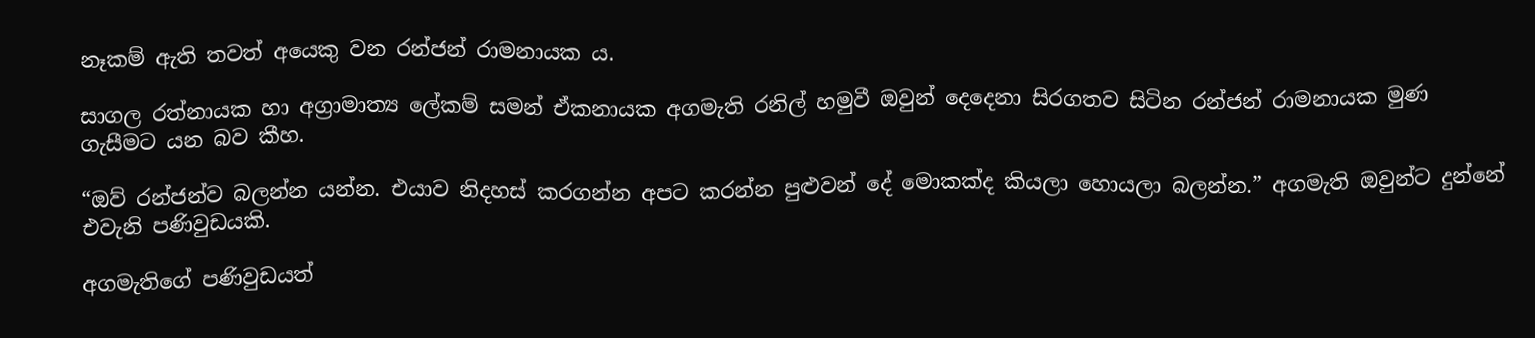නෑකම් ඇති තවත් අයෙකු වන රන්ජන් රාමනායක ය.

සාගල රත්නායක හා අග්‍රාමාත්‍ය ලේකම් සමන් ඒකනායක අගමැති රනිල් හමුවී ඔවුන් දෙදෙනා සිරගතව සිටින රන්ජන් රාමනායක මුණ ගැසීමට යන බව කීහ.

“ඔව් රන්ජන්ව බලන්න යන්න. එයාව නිදහස් කරගන්න අපට කරන්න පුළුවන් දේ මොකක්ද කියලා හොයලා බලන්න.” අගමැති ඔවුන්ට දුන්නේ එවැනි පණිවුඩයකි.

අගමැතිගේ පණිවුඩයත්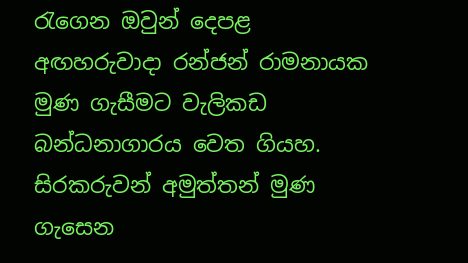රැගෙන ඔවුන් දෙපළ අඟහරුවාදා රන්ජන් රාමනායක මුණ ගැසීමට වැලිකඩ බන්ධනාගාරය වෙත ගියහ. සිරකරුවන් අමුත්තන් මුණ ගැසෙන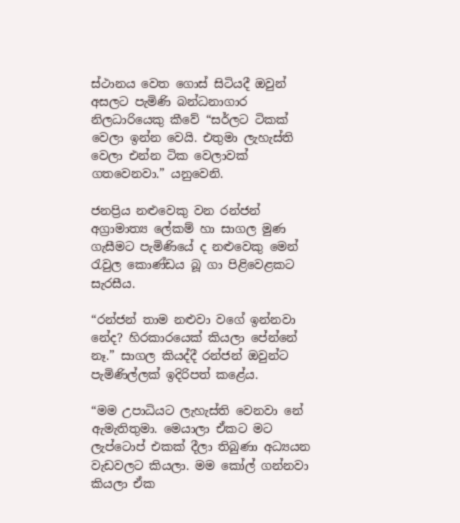ස්ථානය වෙත ගොස් සිටියදී ඔවුන් අසලට පැමිණි බන්ධනාගාර නිලධාරියෙකු කීවේ “සර්ලට ටිකක් වෙලා ඉන්න වෙයි. එතුමා ලැහැස්ති වෙලා එන්න ටික වෙලාවක් ගතවෙනවා.” යනුවෙනි.

ජනප්‍රිය නළුවෙකු වන රන්ජන් අග්‍රාමාත්‍ය ලේකම් හා සාගල මුණ ගැසීමට පැමිණියේ ද නළුවෙකු මෙන් රැවුල කොණ්ඩය බූ ගා පිළිවෙළකට සැරසීය.

“රන්ජන් තාම නළුවා වගේ ඉන්නවා නේද? හිරකාරයෙක් කියලා පේන්නේ නෑ.” සාගල කියද්දී රන්ජන් ඔවුන්ට පැමිණිල්ලක් ඉදිරිපත් කළේය.

“මම උපාධියට ලැහැස්ති වෙනවා නේ ඇමැතිතුමා. මෙයාලා ඒකට මට ලැප්ටොප් එකක් දීලා තිබුණා අධ්‍යයන වැඩවලට කියලා. මම කෝල් ගන්නවා කියලා ඒක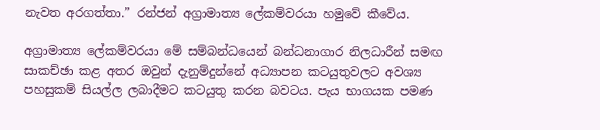නැවත අරගත්තා.” රන්ජන් අග්‍රාමාත්‍ය ලේකම්වරයා හමුවේ කීවේය.

අග්‍රාමාත්‍ය ලේකම්වරයා මේ සම්බන්ධයෙන් බන්ධනාගාර නිලධාරීන් සමඟ සාකච්ඡා කළ අතර ඔවුන් දැනුම්දුන්නේ අධ්‍යාපන කටයුතුවලට අවශ්‍ය පහසුකම් සියල්ල ලබාදීමට කටයුතු කරන බවටය. පැය භාගයක පමණ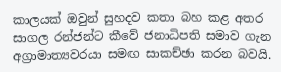කාලයක් ඔවුන් සුහදව කතා බහ කළ අතර සාගල රන්ජන්ට කීවේ ජනාධිපති සමාව ගැන අග්‍රාමාත්‍යවරයා සමඟ සාකච්ඡා කරන බවයි.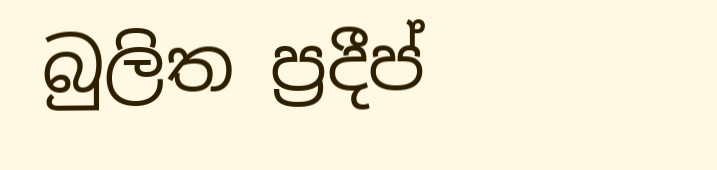බුලිත ප්‍රදීප්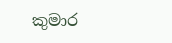කුමාර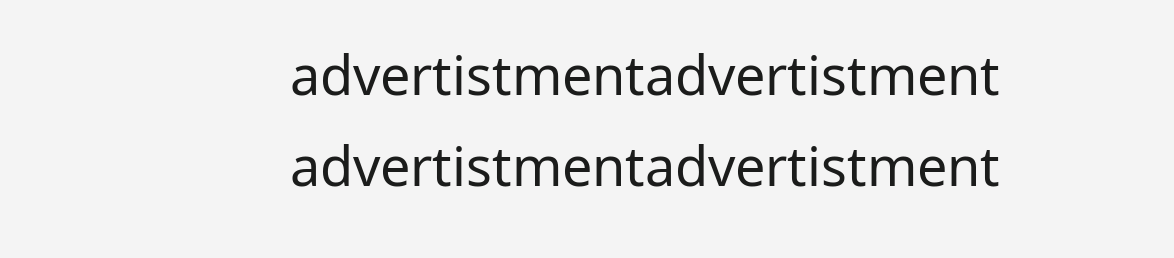advertistmentadvertistment
advertistmentadvertistment